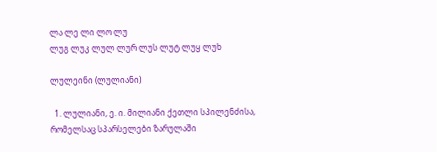ლა ლე ლი ლო ლუ
ლუგ ლუკ ლულ ლურ ლუს ლუტ ლუყ ლუხ

ლულეინი (ლულიანი)

  1. ლულიანი, ე. ი. მილიანი ქეთლი სპილენძისა, რომელსაც სპარსელები ზარულაში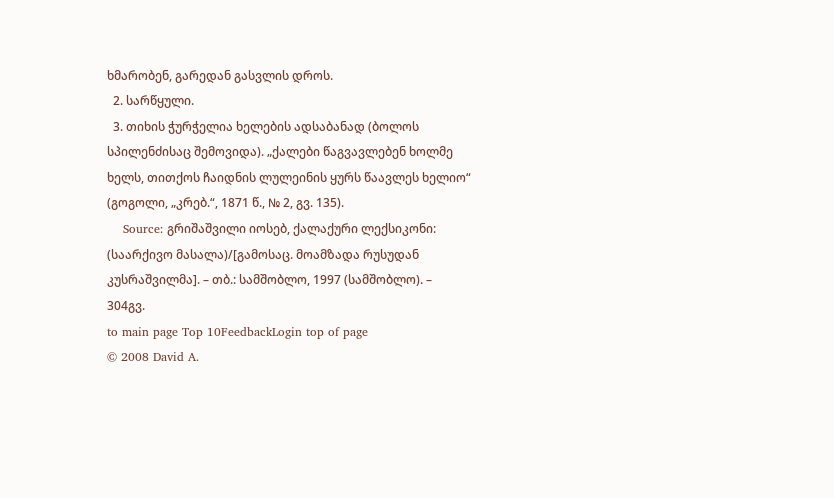ხმარობენ, გარედან გასვლის დროს.
  2. სარწყული.
  3. თიხის ჭურჭელია ხელების ადსაბანად (ბოლოს სპილენძისაც შემოვიდა). „ქალები წაგვავლებენ ხოლმე ხელს, თითქოს ჩაიდნის ლულეინის ყურს წაავლეს ხელიო“ (გოგოლი, „კრებ.“, 1871 წ., № 2, გვ. 135).
    Source: გრიშაშვილი იოსებ, ქალაქური ლექსიკონი: (საარქივო მასალა)/[გამოსაც. მოამზადა რუსუდან კუსრაშვილმა]. – თბ.: სამშობლო, 1997 (სამშობლო). – 304გვ.
to main page Top 10FeedbackLogin top of page
© 2008 David A.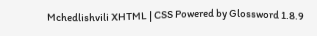Mchedlishvili XHTML | CSS Powered by Glossword 1.8.9